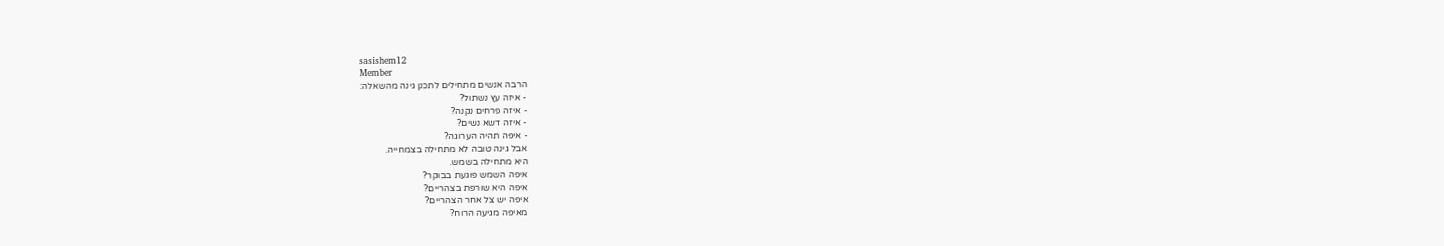sasishem12
Member
הרבה אנשים מתחילים לתכנן גינה מהשאלה:
- איזה עץ נשתול?
- איזה פרחים נקנה?
- איזה דשא נשים?
- איפה תהיה הערוגה?
אבל גינה טובה לא מתחילה בצמחייה.
היא מתחילה בשמש.
איפה השמש פוגעת בבוקר?
איפה היא שורפת בצהריים?
איפה יש צל אחר הצהריים?
מאיפה מגיעה הרוח?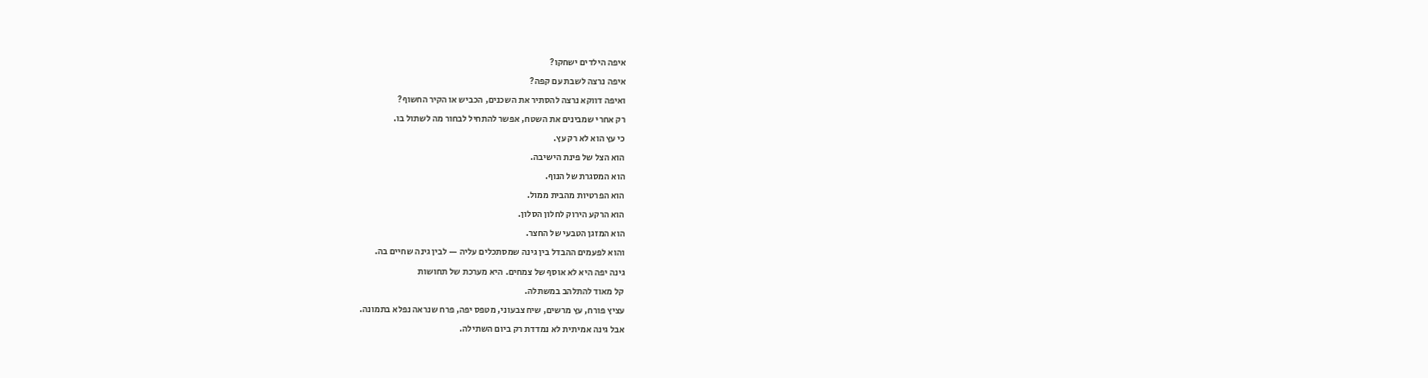איפה הילדים ישחקו?
איפה נרצה לשבת עם קפה?
ואיפה דווקא נרצה להסתיר את השכנים, הכביש או הקיר החשוף?
רק אחרי שמבינים את השטח, אפשר להתחיל לבחור מה לשתול בו.
כי עץ הוא לא רק עץ.
הוא הצל של פינת הישיבה.
הוא המסגרת של הנוף.
הוא הפרטיות מהבית ממול.
הוא הרקע הירוק לחלון הסלון.
הוא המזגן הטבעי של החצר.
והוא לפעמים ההבדל בין גינה שמסתכלים עליה — לבין גינה שחיים בה.
גינה יפה היא לא אוסף של צמחים. היא מערכת של תחושות
קל מאוד להתלהב במשתלה.
עציץ פורח, עץ מרשים, שיח צבעוני, מטפס יפה, פרח שנראה נפלא בתמונה.
אבל גינה אמיתית לא נמדדת רק ביום השתילה.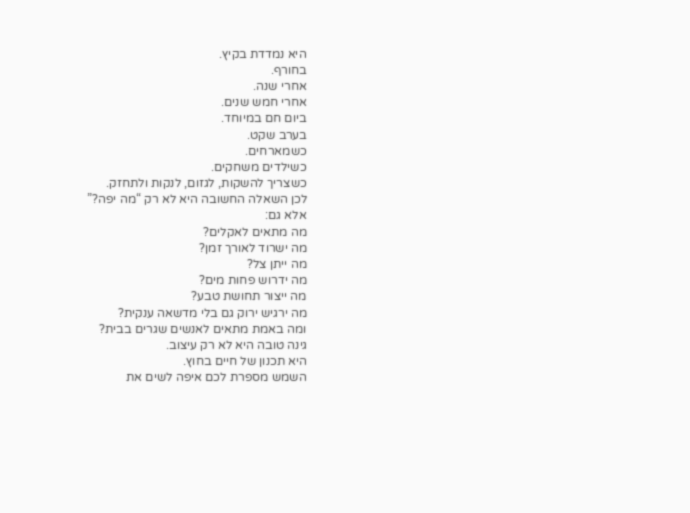היא נמדדת בקיץ.
בחורף.
אחרי שנה.
אחרי חמש שנים.
ביום חם במיוחד.
בערב שקט.
כשמארחים.
כשילדים משחקים.
כשצריך להשקות, לגזום, לנקות ולתחזק.
לכן השאלה החשובה היא לא רק “מה יפה?”
אלא גם:
מה מתאים לאקלים?
מה ישרוד לאורך זמן?
מה ייתן צל?
מה ידרוש פחות מים?
מה ייצור תחושת טבע?
מה ירגיש ירוק גם בלי מדשאה ענקית?
ומה באמת מתאים לאנשים שגרים בבית?
גינה טובה היא לא רק עיצוב.
היא תכנון של חיים בחוץ.
השמש מספרת לכם איפה לשים את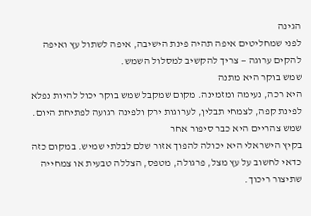הגינה
לפני שמחליטים איפה תהיה פינת הישיבה, איפה לשתול עץ ואיפה להקים ערוגה — צריך להקשיב למסלול השמש.
שמש בוקר היא מתנה
היא רכה, נעימה ומזמינה. מקום שמקבל שמש בוקר יכול להיות נפלא לפינת קפה, לצמחי תבלין, לערוגות ירק ולפינה רגועה לפתיחת היום.
שמש צהריים היא כבר סיפור אחר
בקיץ הישראלי היא יכולה להפוך אזור שלם לבלתי שמיש. במקום כזה כדאי לחשוב על עץ מצל, פרגולה, מטפס, הצללה טבעית או צמחייה שתיצור ריכוך.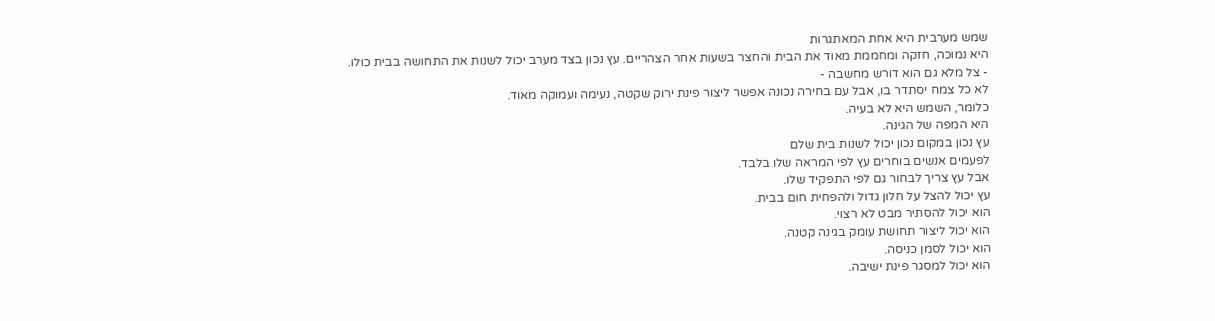שמש מערבית היא אחת המאתגרות
היא נמוכה, חזקה ומחממת מאוד את הבית והחצר בשעות אחר הצהריים. עץ נכון בצד מערב יכול לשנות את התחושה בבית כולו.
- צל מלא גם הוא דורש מחשבה -
לא כל צמח יסתדר בו, אבל עם בחירה נכונה אפשר ליצור פינת ירוק שקטה, נעימה ועמוקה מאוד.
כלומר, השמש היא לא בעיה.
היא המפה של הגינה.
עץ נכון במקום נכון יכול לשנות בית שלם
לפעמים אנשים בוחרים עץ לפי המראה שלו בלבד.
אבל עץ צריך לבחור גם לפי התפקיד שלו.
עץ יכול להצל על חלון גדול ולהפחית חום בבית.
הוא יכול להסתיר מבט לא רצוי.
הוא יכול ליצור תחושת עומק בגינה קטנה.
הוא יכול לסמן כניסה.
הוא יכול למסגר פינת ישיבה.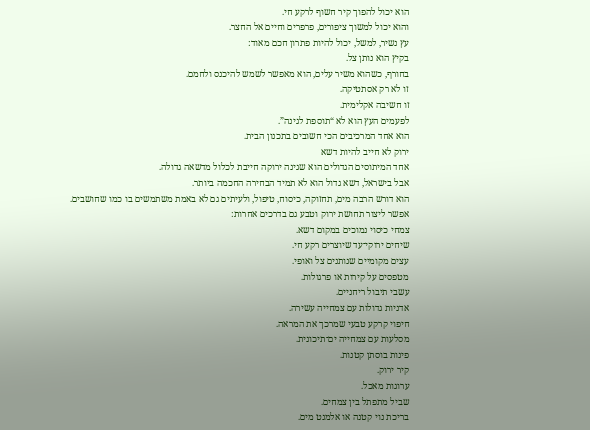הוא יכול להפוך קיר חשוף לרקע חי.
והוא יכול למשוך ציפורים, פרפרים וחיים אל החצר.
עץ נשיר, למשל, יכול להיות פתרון חכם מאוד:
בקיץ הוא נותן צל.
בחורף, כשהוא משיר עלים, הוא מאפשר לשמש להיכנס ולחמם.
זו לא רק אסתטיקה.
זו חשיבה אקלימית.
לפעמים העץ הוא לא “תוספת לגינה”.
הוא אחד המרכיבים הכי חשובים בתכנון הבית.
ירוק לא חייב להיות דשא
אחד המיתוסים הגדולים הוא שגינה ירוקה חייבת לכלול מדשאה גדולה.
אבל בישראל, דשא גדול הוא לא תמיד הבחירה החכמה ביותר.
הוא דורש הרבה מים, תחזוקה, כיסוח, טיפול, ולעיתים גם לא באמת משתמשים בו כמו שחושבים.
אפשר ליצור תחושת ירוק וטבע גם בדרכים אחרות:
צמחי כיסוי נמוכים במקום דשא.
שיחים ירוקי־עד שיוצרים רקע חי.
עצים מקומיים שנותנים צל ואופי.
מטפסים על קירות או פרגולות.
עשבי תיבול ריחניים.
אדניות גדולות עם צמחייה עשירה.
חיפוי קרקע טבעי שמרכך את המראה.
מסלעות עם צמחייה ים־תיכונית.
פינות בוסתן קטנות.
קיר ירוק.
ערוגות מאכל.
שביל מתפתל בין צמחים.
בריכת נוי קטנה או אלמנט מים.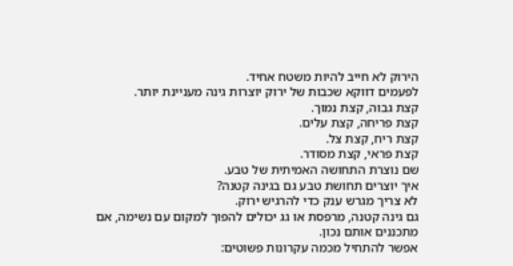הירוק לא חייב להיות משטח אחיד.
לפעמים דווקא שכבות של ירוק יוצרות גינה מעניינת יותר.
קצת גבוה, קצת נמוך.
קצת פריחה, קצת עלים.
קצת ריח, קצת צל.
קצת פראי, קצת מסודר.
שם נוצרת התחושה האמיתית של טבע.
איך יוצרים תחושת טבע גם בגינה קטנה?
לא צריך מגרש ענק כדי להרגיש ירוק.
גם גינה קטנה, מרפסת או גג יכולים להפוך למקום עם נשימה, אם מתכננים אותם נכון.
אפשר להתחיל מכמה עקרונות פשוטים: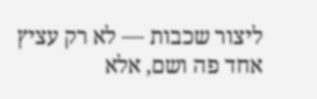ליצור שכבות — לא רק עציץ אחד פה ושם, אלא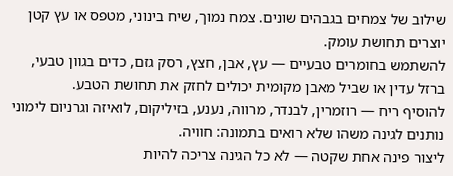שילוב של צמחים בגבהים שונים. צמח נמוך, שיח בינוני, מטפס או עץ קטן יוצרים תחושת עומק.
להשתמש בחומרים טבעיים — עץ, אבן, חצץ, רסק גזם, כדים בגוון טבעי, ברזל עדין או שביל מאבן מקומית יכולים לחזק את תחושת הטבע.
להוסיף ריח — רוזמרין, לבנדר, מרווה, נענע, בזיליקום, לואיזה וגרניום לימוני נותנים לגינה משהו שלא רואים בתמונה: חוויה.
ליצור פינה אחת שקטה — לא כל הגינה צריכה להיות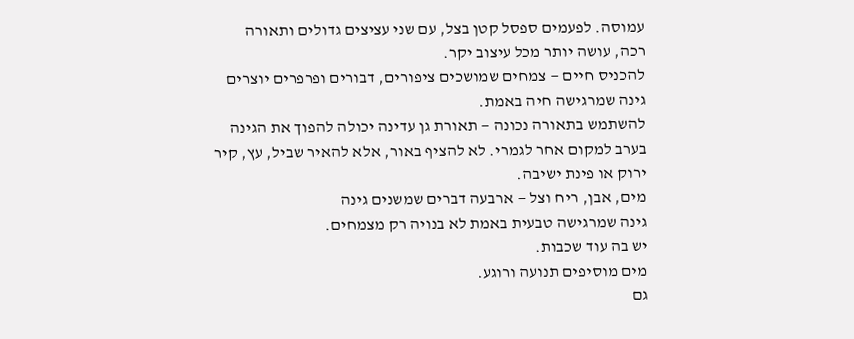עמוסה. לפעמים ספסל קטן בצל, עם שני עציצים גדולים ותאורה רכה, עושה יותר מכל עיצוב יקר.
להכניס חיים — צמחים שמושכים ציפורים, דבורים ופרפרים יוצרים גינה שמרגישה חיה באמת.
להשתמש בתאורה נכונה — תאורת גן עדינה יכולה להפוך את הגינה בערב למקום אחר לגמרי. לא להציף באור, אלא להאיר שביל, עץ, קיר ירוק או פינת ישיבה.
מים, אבן, ריח וצל — ארבעה דברים שמשנים גינה
גינה שמרגישה טבעית באמת לא בנויה רק מצמחים.
יש בה עוד שכבות.
מים מוסיפים תנועה ורוגע.
גם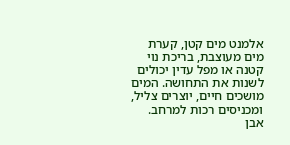אלמנט מים קטן, קערת מים מעוצבת, בריכת נוי קטנה או מפל עדין יכולים לשנות את התחושה. המים מושכים חיים, יוצרים צליל, ומכניסים רכות למרחב.
אבן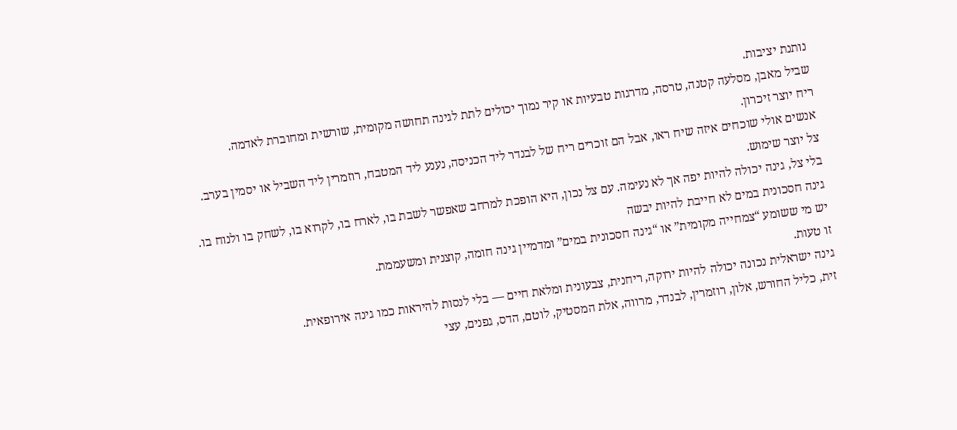נותנת יציבות.
שביל מאבן, מסלעה קטנה, טרסה, מדרגות טבעיות או קיר נמוך יכולים לתת לגינה תחושה מקומית, שורשית ומחוברת לאדמה.
ריח יוצר זיכרון.
אנשים אולי שוכחים איזה שיח ראו, אבל הם זוכרים ריח של לבנדר ליד הכניסה, נענע ליד המטבח, רוזמרין ליד השביל או יסמין בערב.
צל יוצר שימוש.
בלי צל, גינה יכולה להיות יפה אך לא נעימה. עם צל נכון, היא הופכת למרחב שאפשר לשבת בו, לארח בו, לקרוא בו, לשחק בו ולנוח בו.
גינה חסכונית במים לא חייבת להיות יבשה
יש מי ששומע “צמחייה מקומית” או “גינה חסכונית במים” ומדמיין גינה חומה, קוצנית ומשעממת.
זו טעות.
גינה ישראלית נכונה יכולה להיות ירוקה, ריחנית, צבעונית ומלאת חיים — בלי לנסות להיראות כמו גינה אירופאית.
זית, כליל החורש, אלון, רוזמרין, לבנדר, מרווה, אלת המסטיק, לוטם, הדס, גפנים, עצי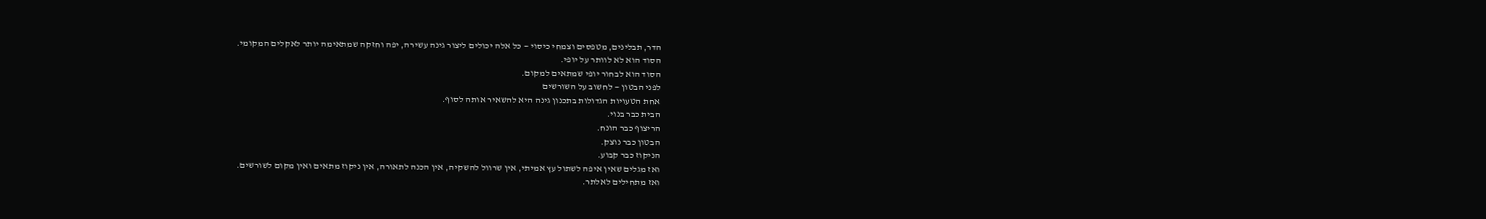הדר, תבלינים, מטפסים וצמחי כיסוי — כל אלה יכולים ליצור גינה עשירה, יפה וחזקה שמתאימה יותר לאקלים המקומי.
הסוד הוא לא לוותר על יופי.
הסוד הוא לבחור יופי שמתאים למקום.
לפני הבטון — לחשוב על השורשים
אחת הטעויות הגדולות בתכנון גינה היא להשאיר אותה לסוף.
הבית כבר בנוי.
הריצוף כבר הונח.
הבטון כבר נוצק.
הניקוז כבר קבוע.
ואז מגלים שאין איפה לשתול עץ אמיתי, אין שרוול להשקיה, אין הכנה לתאורה, אין ניקוז מתאים ואין מקום לשורשים.
ואז מתחילים לאלתר.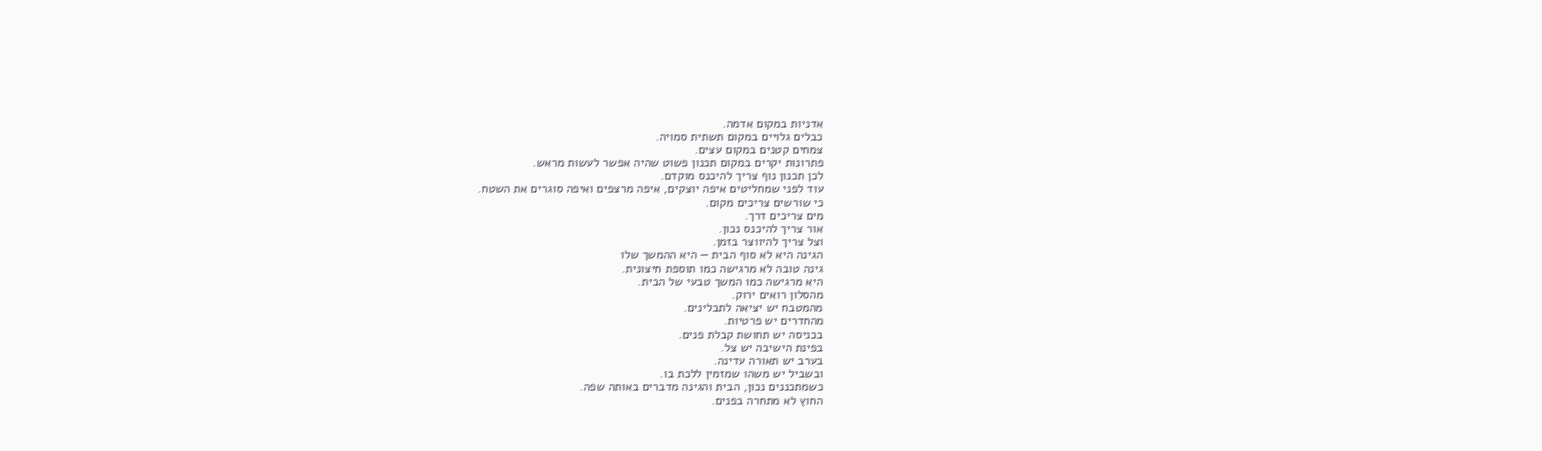אדניות במקום אדמה.
כבלים גלויים במקום תשתית סמויה.
צמחים קטנים במקום עצים.
פתרונות יקרים במקום תכנון פשוט שהיה אפשר לעשות מראש.
לכן תכנון נוף צריך להיכנס מוקדם.
עוד לפני שמחליטים איפה יוצקים, איפה מרצפים ואיפה סוגרים את השטח.
כי שורשים צריכים מקום.
מים צריכים דרך.
אור צריך להיכנס נכון.
וצל צריך להיווצר בזמן.
הגינה היא לא סוף הבית — היא ההמשך שלו
גינה טובה לא מרגישה כמו תוספת חיצונית.
היא מרגישה כמו המשך טבעי של הבית.
מהסלון רואים ירוק.
מהמטבח יש יציאה לתבלינים.
מהחדרים יש פרטיות.
בכניסה יש תחושת קבלת פנים.
בפינת הישיבה יש צל.
בערב יש תאורה עדינה.
ובשביל יש משהו שמזמין ללכת בו.
כשמתכננים נכון, הבית והגינה מדברים באותה שפה.
החוץ לא מתחרה בפנים.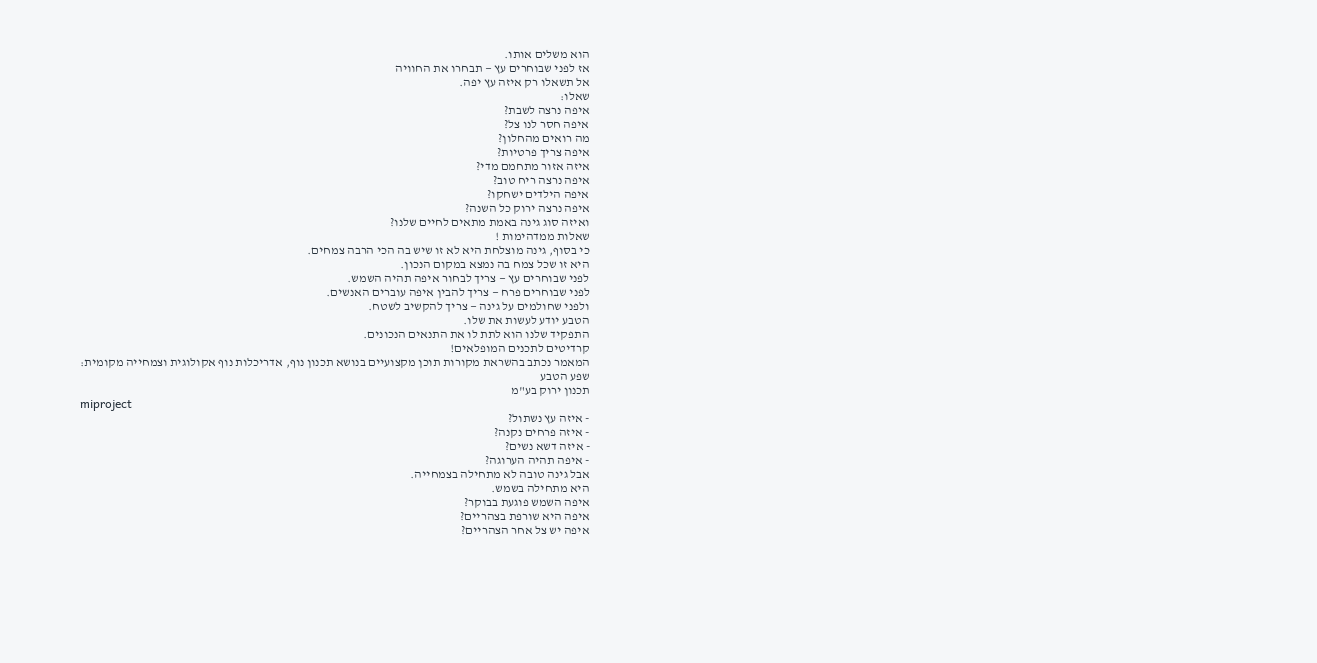הוא משלים אותו.
אז לפני שבוחרים עץ — תבחרו את החוויה
אל תשאלו רק איזה עץ יפה.
שאלו:
איפה נרצה לשבת?
איפה חסר לנו צל?
מה רואים מהחלון?
איפה צריך פרטיות?
איזה אזור מתחמם מדי?
איפה נרצה ריח טוב?
איפה הילדים ישחקו?
איפה נרצה ירוק כל השנה?
ואיזה סוג גינה באמת מתאים לחיים שלנו?
שאלות ממדהימות !
כי בסוף, גינה מוצלחת היא לא זו שיש בה הכי הרבה צמחים.
היא זו שכל צמח בה נמצא במקום הנכון.
לפני שבוחרים עץ — צריך לבחור איפה תהיה השמש.
לפני שבוחרים פרח — צריך להבין איפה עוברים האנשים.
ולפני שחולמים על גינה — צריך להקשיב לשטח.
הטבע יודע לעשות את שלו.
התפקיד שלנו הוא לתת לו את התנאים הנכונים.
קרדיטים לתכנים המופלאים!
המאמר נכתב בהשראת מקורות תוכן מקצועיים בנושא תכנון נוף, אדריכלות נוף אקולוגית וצמחייה מקומית:
שפע הטבע
תכנון ירוק בע"מ
miproject
- איזה עץ נשתול?
- איזה פרחים נקנה?
- איזה דשא נשים?
- איפה תהיה הערוגה?
אבל גינה טובה לא מתחילה בצמחייה.
היא מתחילה בשמש.
איפה השמש פוגעת בבוקר?
איפה היא שורפת בצהריים?
איפה יש צל אחר הצהריים?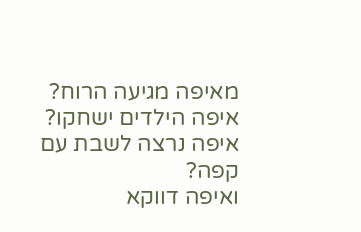מאיפה מגיעה הרוח?
איפה הילדים ישחקו?
איפה נרצה לשבת עם קפה?
ואיפה דווקא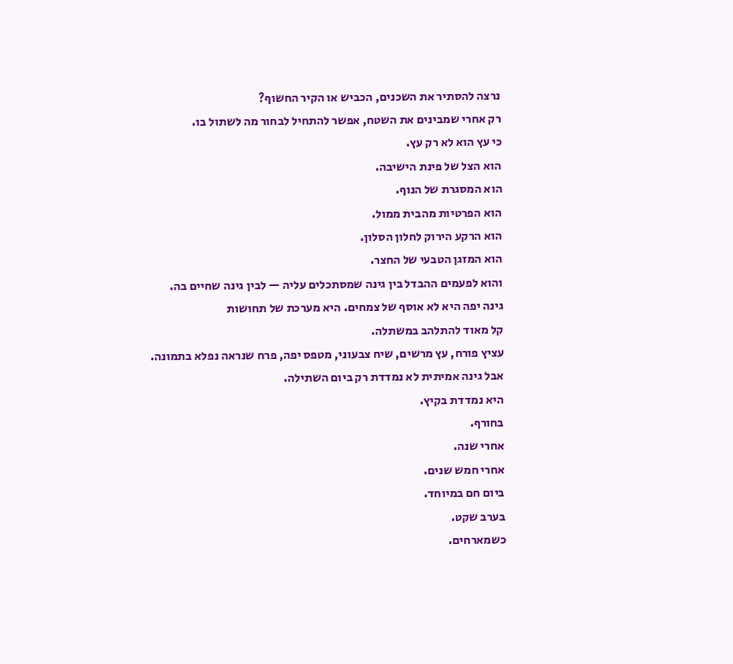נרצה להסתיר את השכנים, הכביש או הקיר החשוף?
רק אחרי שמבינים את השטח, אפשר להתחיל לבחור מה לשתול בו.
כי עץ הוא לא רק עץ.
הוא הצל של פינת הישיבה.
הוא המסגרת של הנוף.
הוא הפרטיות מהבית ממול.
הוא הרקע הירוק לחלון הסלון.
הוא המזגן הטבעי של החצר.
והוא לפעמים ההבדל בין גינה שמסתכלים עליה — לבין גינה שחיים בה.
גינה יפה היא לא אוסף של צמחים. היא מערכת של תחושות
קל מאוד להתלהב במשתלה.
עציץ פורח, עץ מרשים, שיח צבעוני, מטפס יפה, פרח שנראה נפלא בתמונה.
אבל גינה אמיתית לא נמדדת רק ביום השתילה.
היא נמדדת בקיץ.
בחורף.
אחרי שנה.
אחרי חמש שנים.
ביום חם במיוחד.
בערב שקט.
כשמארחים.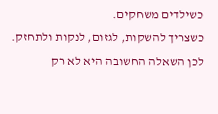כשילדים משחקים.
כשצריך להשקות, לגזום, לנקות ולתחזק.
לכן השאלה החשובה היא לא רק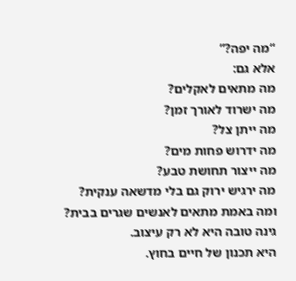“מה יפה?”
אלא גם:
מה מתאים לאקלים?
מה ישרוד לאורך זמן?
מה ייתן צל?
מה ידרוש פחות מים?
מה ייצור תחושת טבע?
מה ירגיש ירוק גם בלי מדשאה ענקית?
ומה באמת מתאים לאנשים שגרים בבית?
גינה טובה היא לא רק עיצוב.
היא תכנון של חיים בחוץ.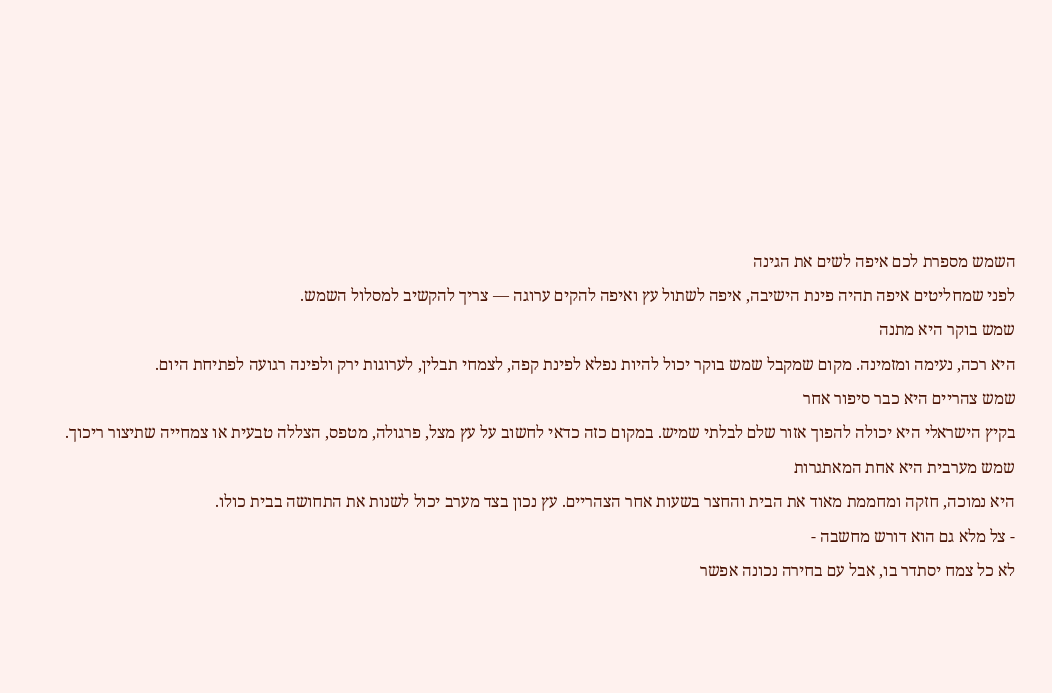השמש מספרת לכם איפה לשים את הגינה
לפני שמחליטים איפה תהיה פינת הישיבה, איפה לשתול עץ ואיפה להקים ערוגה — צריך להקשיב למסלול השמש.
שמש בוקר היא מתנה
היא רכה, נעימה ומזמינה. מקום שמקבל שמש בוקר יכול להיות נפלא לפינת קפה, לצמחי תבלין, לערוגות ירק ולפינה רגועה לפתיחת היום.
שמש צהריים היא כבר סיפור אחר
בקיץ הישראלי היא יכולה להפוך אזור שלם לבלתי שמיש. במקום כזה כדאי לחשוב על עץ מצל, פרגולה, מטפס, הצללה טבעית או צמחייה שתיצור ריכוך.
שמש מערבית היא אחת המאתגרות
היא נמוכה, חזקה ומחממת מאוד את הבית והחצר בשעות אחר הצהריים. עץ נכון בצד מערב יכול לשנות את התחושה בבית כולו.
- צל מלא גם הוא דורש מחשבה -
לא כל צמח יסתדר בו, אבל עם בחירה נכונה אפשר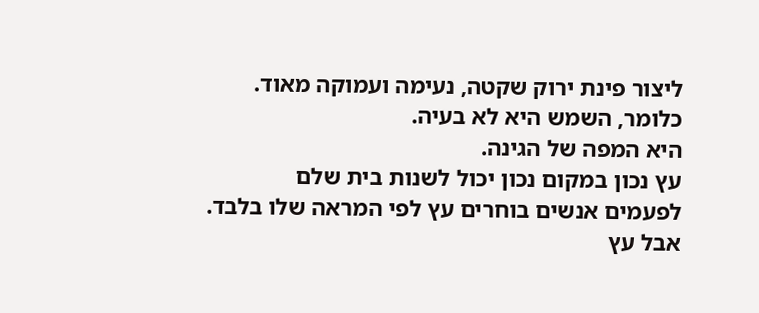ליצור פינת ירוק שקטה, נעימה ועמוקה מאוד.
כלומר, השמש היא לא בעיה.
היא המפה של הגינה.
עץ נכון במקום נכון יכול לשנות בית שלם
לפעמים אנשים בוחרים עץ לפי המראה שלו בלבד.
אבל עץ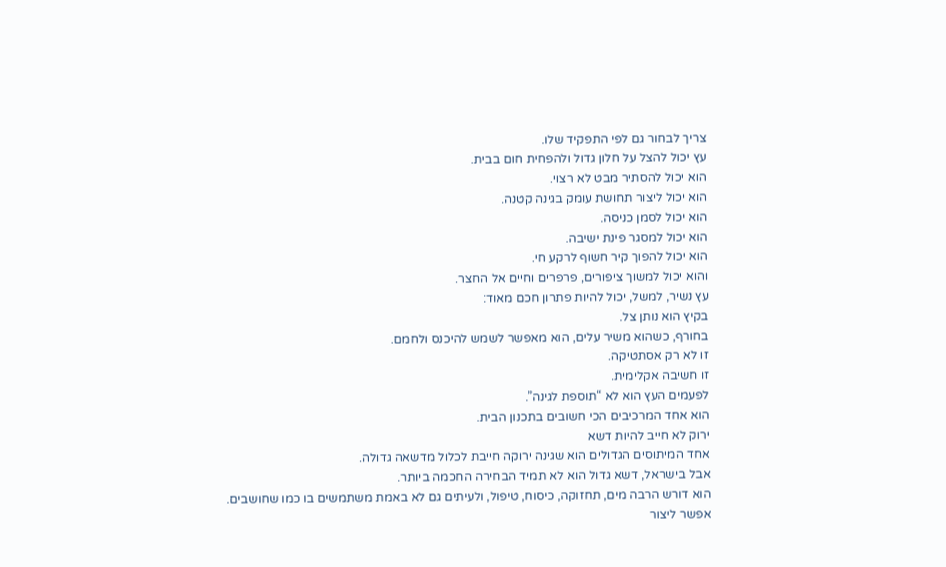צריך לבחור גם לפי התפקיד שלו.
עץ יכול להצל על חלון גדול ולהפחית חום בבית.
הוא יכול להסתיר מבט לא רצוי.
הוא יכול ליצור תחושת עומק בגינה קטנה.
הוא יכול לסמן כניסה.
הוא יכול למסגר פינת ישיבה.
הוא יכול להפוך קיר חשוף לרקע חי.
והוא יכול למשוך ציפורים, פרפרים וחיים אל החצר.
עץ נשיר, למשל, יכול להיות פתרון חכם מאוד:
בקיץ הוא נותן צל.
בחורף, כשהוא משיר עלים, הוא מאפשר לשמש להיכנס ולחמם.
זו לא רק אסתטיקה.
זו חשיבה אקלימית.
לפעמים העץ הוא לא “תוספת לגינה”.
הוא אחד המרכיבים הכי חשובים בתכנון הבית.
ירוק לא חייב להיות דשא
אחד המיתוסים הגדולים הוא שגינה ירוקה חייבת לכלול מדשאה גדולה.
אבל בישראל, דשא גדול הוא לא תמיד הבחירה החכמה ביותר.
הוא דורש הרבה מים, תחזוקה, כיסוח, טיפול, ולעיתים גם לא באמת משתמשים בו כמו שחושבים.
אפשר ליצור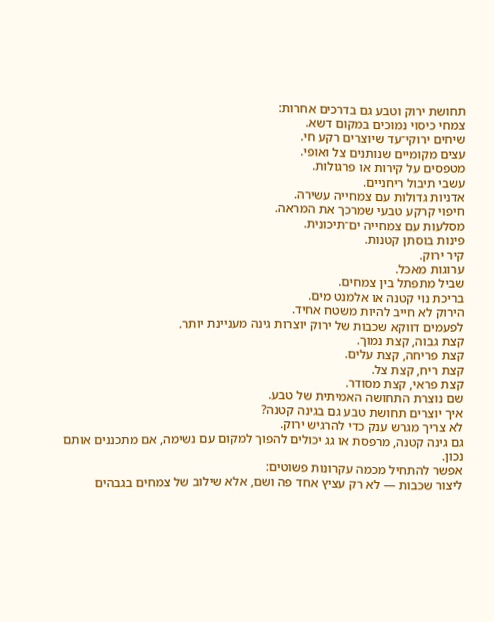תחושת ירוק וטבע גם בדרכים אחרות:
צמחי כיסוי נמוכים במקום דשא.
שיחים ירוקי־עד שיוצרים רקע חי.
עצים מקומיים שנותנים צל ואופי.
מטפסים על קירות או פרגולות.
עשבי תיבול ריחניים.
אדניות גדולות עם צמחייה עשירה.
חיפוי קרקע טבעי שמרכך את המראה.
מסלעות עם צמחייה ים־תיכונית.
פינות בוסתן קטנות.
קיר ירוק.
ערוגות מאכל.
שביל מתפתל בין צמחים.
בריכת נוי קטנה או אלמנט מים.
הירוק לא חייב להיות משטח אחיד.
לפעמים דווקא שכבות של ירוק יוצרות גינה מעניינת יותר.
קצת גבוה, קצת נמוך.
קצת פריחה, קצת עלים.
קצת ריח, קצת צל.
קצת פראי, קצת מסודר.
שם נוצרת התחושה האמיתית של טבע.
איך יוצרים תחושת טבע גם בגינה קטנה?
לא צריך מגרש ענק כדי להרגיש ירוק.
גם גינה קטנה, מרפסת או גג יכולים להפוך למקום עם נשימה, אם מתכננים אותם נכון.
אפשר להתחיל מכמה עקרונות פשוטים:
ליצור שכבות — לא רק עציץ אחד פה ושם, אלא שילוב של צמחים בגבהים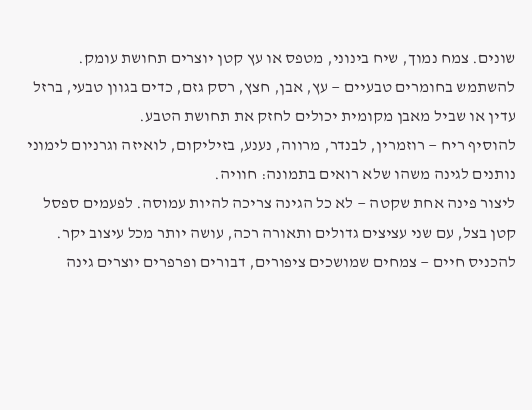שונים. צמח נמוך, שיח בינוני, מטפס או עץ קטן יוצרים תחושת עומק.
להשתמש בחומרים טבעיים — עץ, אבן, חצץ, רסק גזם, כדים בגוון טבעי, ברזל עדין או שביל מאבן מקומית יכולים לחזק את תחושת הטבע.
להוסיף ריח — רוזמרין, לבנדר, מרווה, נענע, בזיליקום, לואיזה וגרניום לימוני נותנים לגינה משהו שלא רואים בתמונה: חוויה.
ליצור פינה אחת שקטה — לא כל הגינה צריכה להיות עמוסה. לפעמים ספסל קטן בצל, עם שני עציצים גדולים ותאורה רכה, עושה יותר מכל עיצוב יקר.
להכניס חיים — צמחים שמושכים ציפורים, דבורים ופרפרים יוצרים גינה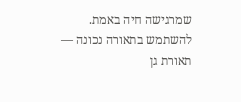שמרגישה חיה באמת.
להשתמש בתאורה נכונה — תאורת גן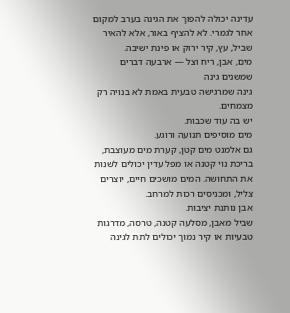עדינה יכולה להפוך את הגינה בערב למקום אחר לגמרי. לא להציף באור, אלא להאיר שביל, עץ, קיר ירוק או פינת ישיבה.
מים, אבן, ריח וצל — ארבעה דברים שמשנים גינה
גינה שמרגישה טבעית באמת לא בנויה רק מצמחים.
יש בה עוד שכבות.
מים מוסיפים תנועה ורוגע.
גם אלמנט מים קטן, קערת מים מעוצבת, בריכת נוי קטנה או מפל עדין יכולים לשנות את התחושה. המים מושכים חיים, יוצרים צליל, ומכניסים רכות למרחב.
אבן נותנת יציבות.
שביל מאבן, מסלעה קטנה, טרסה, מדרגות טבעיות או קיר נמוך יכולים לתת לגינה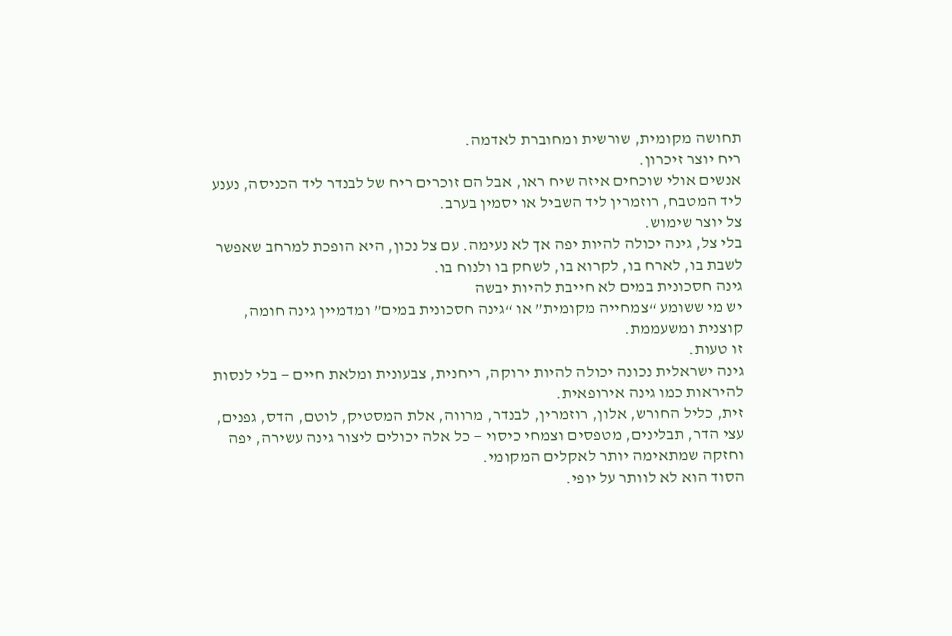תחושה מקומית, שורשית ומחוברת לאדמה.
ריח יוצר זיכרון.
אנשים אולי שוכחים איזה שיח ראו, אבל הם זוכרים ריח של לבנדר ליד הכניסה, נענע ליד המטבח, רוזמרין ליד השביל או יסמין בערב.
צל יוצר שימוש.
בלי צל, גינה יכולה להיות יפה אך לא נעימה. עם צל נכון, היא הופכת למרחב שאפשר לשבת בו, לארח בו, לקרוא בו, לשחק בו ולנוח בו.
גינה חסכונית במים לא חייבת להיות יבשה
יש מי ששומע “צמחייה מקומית” או “גינה חסכונית במים” ומדמיין גינה חומה, קוצנית ומשעממת.
זו טעות.
גינה ישראלית נכונה יכולה להיות ירוקה, ריחנית, צבעונית ומלאת חיים — בלי לנסות להיראות כמו גינה אירופאית.
זית, כליל החורש, אלון, רוזמרין, לבנדר, מרווה, אלת המסטיק, לוטם, הדס, גפנים, עצי הדר, תבלינים, מטפסים וצמחי כיסוי — כל אלה יכולים ליצור גינה עשירה, יפה וחזקה שמתאימה יותר לאקלים המקומי.
הסוד הוא לא לוותר על יופי.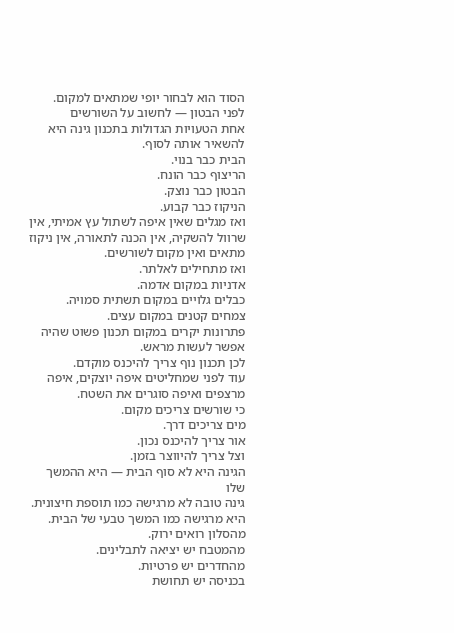הסוד הוא לבחור יופי שמתאים למקום.
לפני הבטון — לחשוב על השורשים
אחת הטעויות הגדולות בתכנון גינה היא להשאיר אותה לסוף.
הבית כבר בנוי.
הריצוף כבר הונח.
הבטון כבר נוצק.
הניקוז כבר קבוע.
ואז מגלים שאין איפה לשתול עץ אמיתי, אין שרוול להשקיה, אין הכנה לתאורה, אין ניקוז מתאים ואין מקום לשורשים.
ואז מתחילים לאלתר.
אדניות במקום אדמה.
כבלים גלויים במקום תשתית סמויה.
צמחים קטנים במקום עצים.
פתרונות יקרים במקום תכנון פשוט שהיה אפשר לעשות מראש.
לכן תכנון נוף צריך להיכנס מוקדם.
עוד לפני שמחליטים איפה יוצקים, איפה מרצפים ואיפה סוגרים את השטח.
כי שורשים צריכים מקום.
מים צריכים דרך.
אור צריך להיכנס נכון.
וצל צריך להיווצר בזמן.
הגינה היא לא סוף הבית — היא ההמשך שלו
גינה טובה לא מרגישה כמו תוספת חיצונית.
היא מרגישה כמו המשך טבעי של הבית.
מהסלון רואים ירוק.
מהמטבח יש יציאה לתבלינים.
מהחדרים יש פרטיות.
בכניסה יש תחושת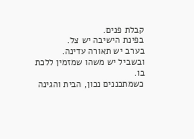קבלת פנים.
בפינת הישיבה יש צל.
בערב יש תאורה עדינה.
ובשביל יש משהו שמזמין ללכת בו.
כשמתכננים נכון, הבית והגינה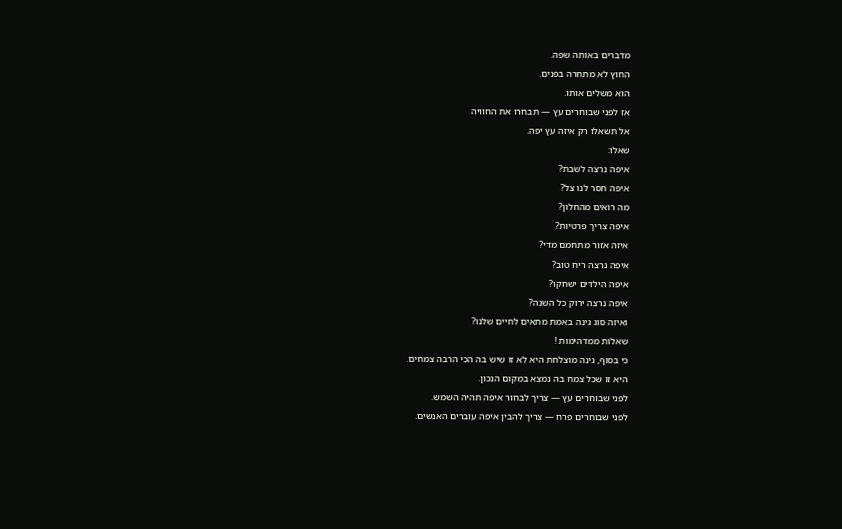מדברים באותה שפה.
החוץ לא מתחרה בפנים.
הוא משלים אותו.
אז לפני שבוחרים עץ — תבחרו את החוויה
אל תשאלו רק איזה עץ יפה.
שאלו:
איפה נרצה לשבת?
איפה חסר לנו צל?
מה רואים מהחלון?
איפה צריך פרטיות?
איזה אזור מתחמם מדי?
איפה נרצה ריח טוב?
איפה הילדים ישחקו?
איפה נרצה ירוק כל השנה?
ואיזה סוג גינה באמת מתאים לחיים שלנו?
שאלות ממדהימות !
כי בסוף, גינה מוצלחת היא לא זו שיש בה הכי הרבה צמחים.
היא זו שכל צמח בה נמצא במקום הנכון.
לפני שבוחרים עץ — צריך לבחור איפה תהיה השמש.
לפני שבוחרים פרח — צריך להבין איפה עוברים האנשים.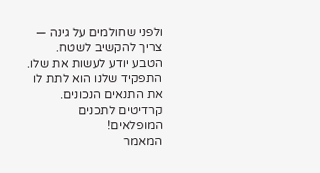ולפני שחולמים על גינה — צריך להקשיב לשטח.
הטבע יודע לעשות את שלו.
התפקיד שלנו הוא לתת לו את התנאים הנכונים.
קרדיטים לתכנים המופלאים!
המאמר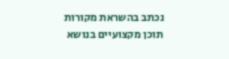נכתב בהשראת מקורות תוכן מקצועיים בנושא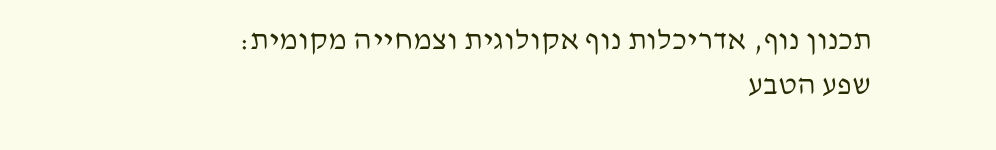תכנון נוף, אדריכלות נוף אקולוגית וצמחייה מקומית:
שפע הטבע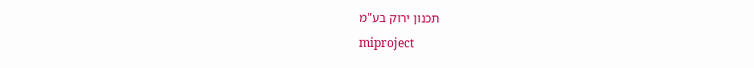תכנון ירוק בע"מ
miproject